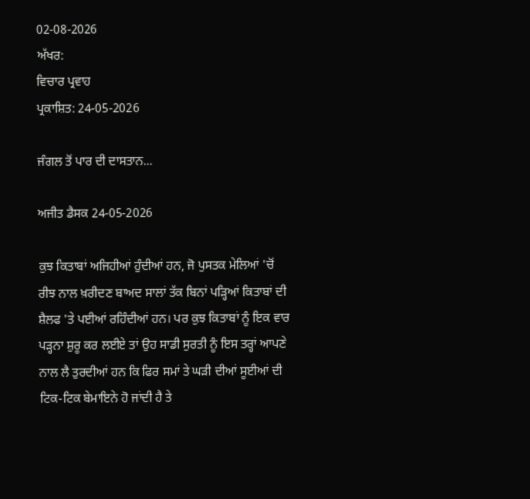02-08-2026
ਅੱਖਰ:
ਵਿਚਾਰ ਪ੍ਰਵਾਹ
ਪ੍ਰਕਾਸ਼ਿਤ: 24-05-2026

ਜੰਗਲ ਤੋਂ ਪਾਰ ਦੀ ਦਾਸਤਾਨ...

ਅਜੀਤ ਡੈਸਕ 24-05-2026

ਕੁਝ ਕਿਤਾਬਾਂ ਅਜਿਹੀਆਂ ਹੁੰਦੀਆਂ ਹਨ, ਜੋ ਪੁਸਤਕ ਮੇਲਿਆਂ 'ਚੋਂ ਰੀਝ ਨਾਲ ਖ਼ਰੀਦਣ ਬਾਅਦ ਸਾਲਾਂ ਤੱਕ ਬਿਨਾਂ ਪੜ੍ਹਿਆਂ ਕਿਤਾਬਾਂ ਦੀ ਸ਼ੈਲਫ 'ਤੇ ਪਈਆਂ ਰਹਿੰਦੀਆਂ ਹਨ। ਪਰ ਕੁਝ ਕਿਤਾਬਾਂ ਨੂੰ ਇਕ ਵਾਰ ਪੜ੍ਹਨਾ ਸ਼ੁਰੂ ਕਰ ਲਈਏ ਤਾਂ ਉਹ ਸਾਡੀ ਸੁਰਤੀ ਨੂੰ ਇਸ ਤਰ੍ਹਾਂ ਆਪਣੇ ਨਾਲ ਲੈ ਤੁਰਦੀਆਂ ਹਨ ਕਿ ਫਿਰ ਸਮਾਂ ਤੇ ਘੜੀ ਦੀਆਂ ਸੂਈਆਂ ਦੀ ਟਿਕ-ਟਿਕ ਬੇਮਾਇਨੇ ਹੋ ਜਾਂਦੀ ਹੈ ਤੇ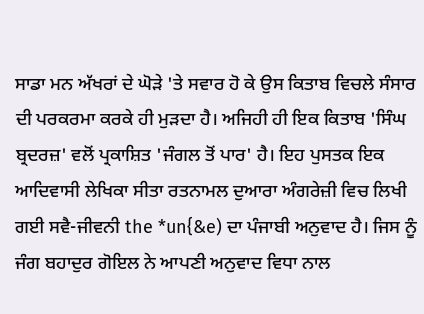ਸਾਡਾ ਮਨ ਅੱਖਰਾਂ ਦੇ ਘੋੜੇ 'ਤੇ ਸਵਾਰ ਹੋ ਕੇ ਉਸ ਕਿਤਾਬ ਵਿਚਲੇ ਸੰਸਾਰ ਦੀ ਪਰਕਰਮਾ ਕਰਕੇ ਹੀ ਮੁੜਦਾ ਹੈ। ਅਜਿਹੀ ਹੀ ਇਕ ਕਿਤਾਬ 'ਸਿੰਘ ਬ੍ਰਦਰਜ਼' ਵਲੋਂ ਪ੍ਰਕਾਸ਼ਿਤ 'ਜੰਗਲ ਤੋਂ ਪਾਰ' ਹੈ। ਇਹ ਪੁਸਤਕ ਇਕ ਆਦਿਵਾਸੀ ਲੇਖਿਕਾ ਸੀਤਾ ਰਤਨਾਮਲ ਦੁਆਰਾ ਅੰਗਰੇਜ਼ੀ ਵਿਚ ਲਿਖੀ ਗਈ ਸਵੈ-ਜੀਵਨੀ the *un{&e) ਦਾ ਪੰਜਾਬੀ ਅਨੁਵਾਦ ਹੈ। ਜਿਸ ਨੂੰ ਜੰਗ ਬਹਾਦੁਰ ਗੋਇਲ ਨੇ ਆਪਣੀ ਅਨੁਵਾਦ ਵਿਧਾ ਨਾਲ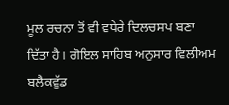ਮੂਲ ਰਚਨਾ ਤੋਂ ਵੀ ਵਧੇਰੇ ਦਿਲਚਸਪ ਬਣਾ ਦਿੱਤਾ ਹੈ। ਗੋਇਲ ਸਾਹਿਬ ਅਨੁਸਾਰ ਵਿਲੀਅਮ ਬਲੈਕਵੁੱਡ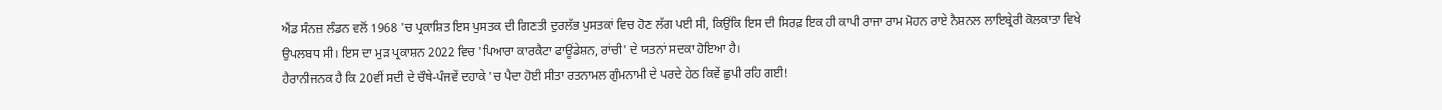ਐਂਡ ਸੰਨਜ਼ ਲੰਡਨ ਵਲੋਂ 1968 'ਚ ਪ੍ਰਕਾਸ਼ਿਤ ਇਸ ਪੁਸਤਕ ਦੀ ਗਿਣਤੀ ਦੁਰਲੱਭ ਪੁਸਤਕਾਂ ਵਿਚ ਹੋਣ ਲੱਗ ਪਈ ਸੀ, ਕਿਉਂਕਿ ਇਸ ਦੀ ਸਿਰਫ਼ ਇਕ ਹੀ ਕਾਪੀ ਰਾਜਾ ਰਾਮ ਮੋਹਨ ਰਾਏ ਨੈਸ਼ਨਲ ਲਾਇਬ੍ਰੇਰੀ ਕੋਲਕਾਤਾ ਵਿਖੇ ਉਪਲਬਧ ਸੀ। ਇਸ ਦਾ ਮੁੜ ਪ੍ਰਕਾਸ਼ਨ 2022 ਵਿਚ 'ਪਿਆਰਾ ਕਾਰਕੈਟਾ ਫਾਊਂਡੇਸ਼ਨ, ਰਾਂਚੀ' ਦੇ ਯਤਨਾਂ ਸਦਕਾ ਹੋਇਆ ਹੈ।
ਹੈਰਾਨੀਜਨਕ ਹੈ ਕਿ 20ਵੀਂ ਸਦੀ ਦੇ ਚੌਥੇ-ਪੰਜਵੇਂ ਦਹਾਕੇ 'ਚ ਪੈਦਾ ਹੋਈ ਸੀਤਾ ਰਤਨਾਮਲ ਗੁੰਮਨਾਮੀ ਦੇ ਪਰਦੇ ਹੇਠ ਕਿਵੇਂ ਛੁਪੀ ਰਹਿ ਗਈ!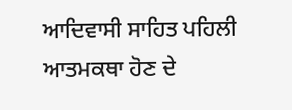ਆਦਿਵਾਸੀ ਸਾਹਿਤ ਪਹਿਲੀ ਆਤਮਕਥਾ ਹੋਣ ਦੇ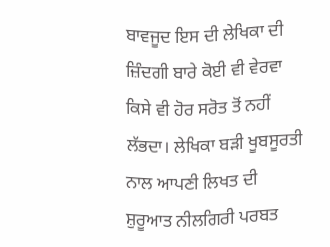ਬਾਵਜੂਦ ਇਸ ਦੀ ਲੇਖਿਕਾ ਦੀ ਜ਼ਿੰਦਗੀ ਬਾਰੇ ਕੋਈ ਵੀ ਵੇਰਵਾ ਕਿਸੇ ਵੀ ਹੋਰ ਸਰੋਤ ਤੋਂ ਨਹੀਂ ਲੱਭਦਾ। ਲੇਖਿਕਾ ਬੜੀ ਖੂਬਸੂਰਤੀ ਨਾਲ ਆਪਣੀ ਲਿਖਤ ਦੀ ਸ਼ੁਰੂਆਤ ਨੀਲਗਿਰੀ ਪਰਬਤ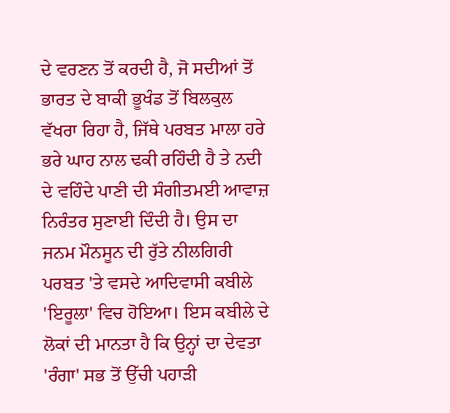ਦੇ ਵਰਣਨ ਤੋਂ ਕਰਦੀ ਹੈ, ਜੋ ਸਦੀਆਂ ਤੋਂ ਭਾਰਤ ਦੇ ਬਾਕੀ ਭੂਖੰਡ ਤੋਂ ਬਿਲਕੁਲ ਵੱਖਰਾ ਰਿਹਾ ਹੈ, ਜਿੱਥੇ ਪਰਬਤ ਮਾਲਾ ਹਰੇ ਭਰੇ ਘਾਹ ਨਾਲ ਢਕੀ ਰਹਿੰਦੀ ਹੈ ਤੇ ਨਦੀ ਦੇ ਵਹਿੰਦੇ ਪਾਣੀ ਦੀ ਸੰਗੀਤਮਈ ਆਵਾਜ਼ ਨਿਰੰਤਰ ਸੁਣਾਈ ਦਿੰਦੀ ਹੈ। ਉਸ ਦਾ ਜਨਮ ਮੌਨਸੂਨ ਦੀ ਰੁੱਤੇ ਨੀਲਗਿਰੀ ਪਰਬਤ 'ਤੇ ਵਸਦੇ ਆਦਿਵਾਸੀ ਕਬੀਲੇ 'ਇਰੂਲਾ' ਵਿਚ ਹੋਇਆ। ਇਸ ਕਬੀਲੇ ਦੇ ਲੋਕਾਂ ਦੀ ਮਾਨਤਾ ਹੈ ਕਿ ਉਨ੍ਹਾਂ ਦਾ ਦੇਵਤਾ 'ਰੰਗਾ' ਸਭ ਤੋਂ ਉੱਚੀ ਪਹਾੜੀ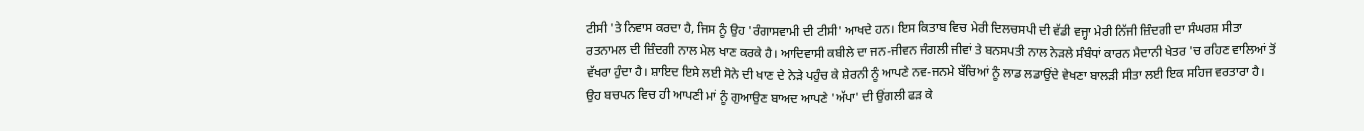ਟੀਸੀ 'ਤੇ ਨਿਵਾਸ ਕਰਦਾ ਹੈ, ਜਿਸ ਨੂੰ ਉਹ 'ਰੰਗਾਸਵਾਮੀ ਦੀ ਟੀਸੀ' ਆਖਦੇ ਹਨ। ਇਸ ਕਿਤਾਬ ਵਿਚ ਮੇਰੀ ਦਿਲਚਸਪੀ ਦੀ ਵੱਡੀ ਵਜ੍ਹਾ ਮੇਰੀ ਨਿੱਜੀ ਜ਼ਿੰਦਗੀ ਦਾ ਸੰਘਰਸ਼ ਸੀਤਾ ਰਤਨਾਮਲ ਦੀ ਜ਼ਿੰਦਗੀ ਨਾਲ ਮੇਲ ਖਾਣ ਕਰਕੇ ਹੈ। ਆਦਿਵਾਸੀ ਕਬੀਲੇ ਦਾ ਜਨ-ਜੀਵਨ ਜੰਗਲੀ ਜੀਵਾਂ ਤੇ ਬਨਸਪਤੀ ਨਾਲ ਨੇੜਲੇ ਸੰਬੰਧਾਂ ਕਾਰਨ ਮੈਦਾਨੀ ਖੇਤਰ 'ਚ ਰਹਿਣ ਵਾਲਿਆਂ ਤੋਂ ਵੱਖਰਾ ਹੁੰਦਾ ਹੈ। ਸ਼ਾਇਦ ਇਸੇ ਲਈ ਸੋਨੇ ਦੀ ਖਾਣ ਦੇ ਨੇੜੇ ਪਹੁੰਚ ਕੇ ਸ਼ੇਰਨੀ ਨੂੰ ਆਪਣੇ ਨਵ-ਜਨਮੇ ਬੱਚਿਆਂ ਨੂੰ ਲਾਡ ਲਡਾਉਂਦੇ ਵੇਖਣਾ ਬਾਲੜੀ ਸੀਤਾ ਲਈ ਇਕ ਸਹਿਜ ਵਰਤਾਰਾ ਹੈ।
ਉਹ ਬਚਪਨ ਵਿਚ ਹੀ ਆਪਣੀ ਮਾਂ ਨੂੰ ਗੁਆਉਣ ਬਾਅਦ ਆਪਣੇ 'ਅੱਪਾ' ਦੀ ਉਂਗਲੀ ਫੜ ਕੇ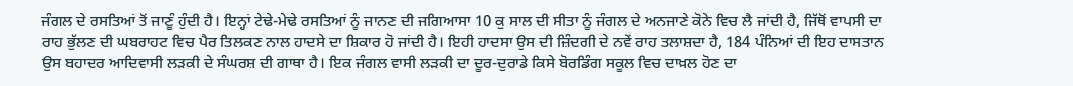ਜੰਗਲ ਦੇ ਰਸਤਿਆਂ ਤੋਂ ਜਾਣੂੰ ਹੁੰਦੀ ਹੈ। ਇਨ੍ਹਾਂ ਟੇਢੇ-ਮੇਢੇ ਰਸਤਿਆਂ ਨੂੰ ਜਾਨਣ ਦੀ ਜਗਿਆਸਾ 10 ਕੁ ਸਾਲ ਦੀ ਸੀਤਾ ਨੂੰ ਜੰਗਲ ਦੇ ਅਨਜਾਣੇ ਕੋਨੇ ਵਿਚ ਲੈ ਜਾਂਦੀ ਹੈ, ਜਿੱਥੋਂ ਵਾਪਸੀ ਦਾ ਰਾਹ ਭੁੱਲਣ ਦੀ ਘਬਰਾਹਟ ਵਿਚ ਪੈਰ ਤਿਲਕਣ ਨਾਲ ਹਾਦਸੇ ਦਾ ਸ਼ਿਕਾਰ ਹੋ ਜਾਂਦੀ ਹੈ। ਇਹੀ ਹਾਦਸਾ ਉਸ ਦੀ ਜ਼ਿੰਦਗੀ ਦੇ ਨਵੇਂ ਰਾਹ ਤਲਾਸ਼ਦਾ ਹੈ, 184 ਪੰਨਿਆਂ ਦੀ ਇਹ ਦਾਸਤਾਨ ਉਸ ਬਹਾਦਰ ਆਦਿਵਾਸੀ ਲੜਕੀ ਦੇ ਸੰਘਰਸ਼ ਦੀ ਗਾਥਾ ਹੈ। ਇਕ ਜੰਗਲ ਵਾਸੀ ਲੜਕੀ ਦਾ ਦੂਰ-ਦੁਰਾਡੇ ਕਿਸੇ ਬੋਰਡਿੰਗ ਸਕੂਲ ਵਿਚ ਦਾਖ਼ਲ ਹੋਣ ਦਾ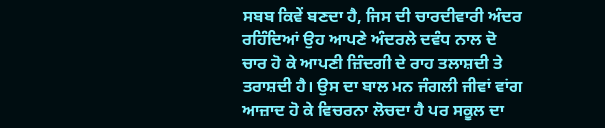ਸਬਬ ਕਿਵੇਂ ਬਣਦਾ ਹੈ, ਜਿਸ ਦੀ ਚਾਰਦੀਵਾਰੀ ਅੰਦਰ ਰਹਿੰਦਿਆਂ ਉਹ ਆਪਣੇ ਅੰਦਰਲੇ ਦਵੰਧ ਨਾਲ ਦੋ ਚਾਰ ਹੋ ਕੇ ਆਪਣੀ ਜ਼ਿੰਦਗੀ ਦੇ ਰਾਹ ਤਲਾਸ਼ਦੀ ਤੇ ਤਰਾਸ਼ਦੀ ਹੈ। ਉਸ ਦਾ ਬਾਲ ਮਨ ਜੰਗਲੀ ਜੀਵਾਂ ਵਾਂਗ ਆਜ਼ਾਦ ਹੋ ਕੇ ਵਿਚਰਨਾ ਲੋਚਦਾ ਹੈ ਪਰ ਸਕੂਲ ਦਾ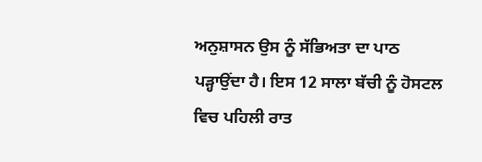ਅਨੁਸ਼ਾਸਨ ਉਸ ਨੂੰ ਸੱਭਿਅਤਾ ਦਾ ਪਾਠ ਪੜ੍ਹਾਉਂਦਾ ਹੈ। ਇਸ 12 ਸਾਲਾ ਬੱਚੀ ਨੂੰ ਹੋਸਟਲ ਵਿਚ ਪਹਿਲੀ ਰਾਤ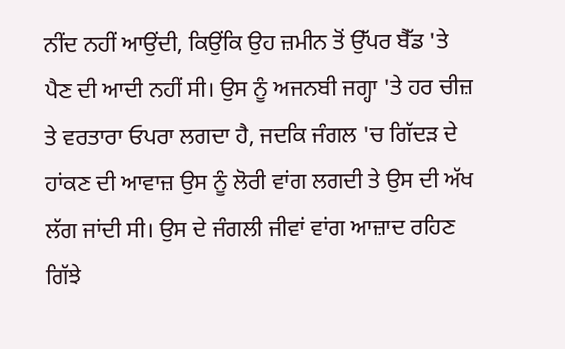ਨੀਂਦ ਨਹੀਂ ਆਉਂਦੀ, ਕਿਉਂਕਿ ਉਹ ਜ਼ਮੀਨ ਤੋਂ ਉੱਪਰ ਬੈੱਡ 'ਤੇ ਪੈਣ ਦੀ ਆਦੀ ਨਹੀਂ ਸੀ। ਉਸ ਨੂੰ ਅਜਨਬੀ ਜਗ੍ਹਾ 'ਤੇ ਹਰ ਚੀਜ਼ ਤੇ ਵਰਤਾਰਾ ਓਪਰਾ ਲਗਦਾ ਹੈ, ਜਦਕਿ ਜੰਗਲ 'ਚ ਗਿੱਦੜ ਦੇ ਹਾਂਕਣ ਦੀ ਆਵਾਜ਼ ਉਸ ਨੂੰ ਲੋਰੀ ਵਾਂਗ ਲਗਦੀ ਤੇ ਉਸ ਦੀ ਅੱਖ ਲੱਗ ਜਾਂਦੀ ਸੀ। ਉਸ ਦੇ ਜੰਗਲੀ ਜੀਵਾਂ ਵਾਂਗ ਆਜ਼ਾਦ ਰਹਿਣ ਗਿੱਝੇ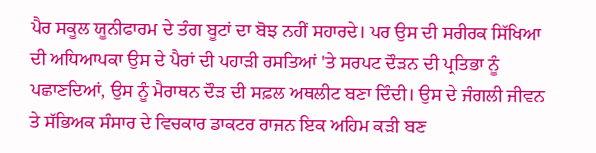ਪੈਰ ਸਕੂਲ ਯੂਨੀਫਾਰਮ ਦੇ ਤੰਗ ਬੂਟਾਂ ਦਾ ਬੋਝ ਨਹੀਂ ਸਹਾਰਦੇ। ਪਰ ਉਸ ਦੀ ਸਰੀਰਕ ਸਿੱਖਿਆ ਦੀ ਅਧਿਆਪਕਾ ਉਸ ਦੇ ਪੈਰਾਂ ਦੀ ਪਹਾੜੀ ਰਸਤਿਆਂ 'ਤੇ ਸਰਪਟ ਦੌੜਨ ਦੀ ਪ੍ਰਤਿਭਾ ਨੂੰ ਪਛਾਣਦਿਆਂ, ਉਸ ਨੂੰ ਮੈਰਾਥਨ ਦੌੜ ਦੀ ਸਫ਼ਲ ਅਥਲੀਟ ਬਣਾ ਦਿੰਦੀ। ਉਸ ਦੇ ਜੰਗਲੀ ਜੀਵਨ ਤੇ ਸੱਭਿਅਕ ਸੰਸਾਰ ਦੇ ਵਿਚਕਾਰ ਡਾਕਟਰ ਰਾਜਨ ਇਕ ਅਹਿਮ ਕੜੀ ਬਣ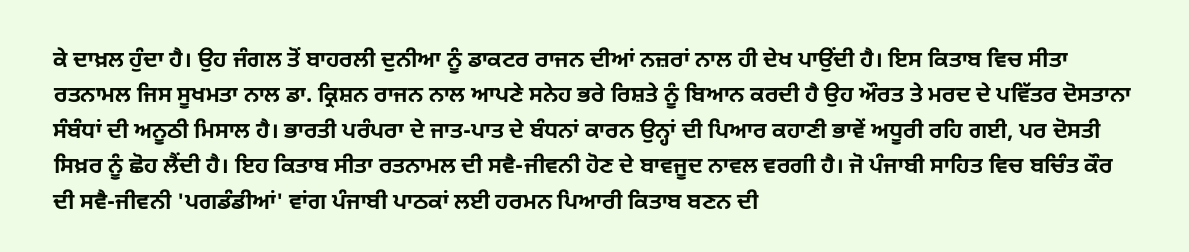ਕੇ ਦਾਖ਼ਲ ਹੁੰਦਾ ਹੈ। ਉਹ ਜੰਗਲ ਤੋਂ ਬਾਹਰਲੀ ਦੁਨੀਆ ਨੂੰ ਡਾਕਟਰ ਰਾਜਨ ਦੀਆਂ ਨਜ਼ਰਾਂ ਨਾਲ ਹੀ ਦੇਖ ਪਾਉਂਦੀ ਹੈ। ਇਸ ਕਿਤਾਬ ਵਿਚ ਸੀਤਾ ਰਤਨਾਮਲ ਜਿਸ ਸੂਖਮਤਾ ਨਾਲ ਡਾ. ਕ੍ਰਿਸ਼ਨ ਰਾਜਨ ਨਾਲ ਆਪਣੇ ਸਨੇਹ ਭਰੇ ਰਿਸ਼ਤੇ ਨੂੰ ਬਿਆਨ ਕਰਦੀ ਹੈ ਉਹ ਔਰਤ ਤੇ ਮਰਦ ਦੇ ਪਵਿੱਤਰ ਦੋਸਤਾਨਾ ਸੰਬੰਧਾਂ ਦੀ ਅਨੂਠੀ ਮਿਸਾਲ ਹੈ। ਭਾਰਤੀ ਪਰੰਪਰਾ ਦੇ ਜਾਤ-ਪਾਤ ਦੇ ਬੰਧਨਾਂ ਕਾਰਨ ਉਨ੍ਹਾਂ ਦੀ ਪਿਆਰ ਕਹਾਣੀ ਭਾਵੇਂ ਅਧੂਰੀ ਰਹਿ ਗਈ, ਪਰ ਦੋਸਤੀ ਸਿਖ਼ਰ ਨੂੰ ਛੋਹ ਲੈਂਦੀ ਹੈ। ਇਹ ਕਿਤਾਬ ਸੀਤਾ ਰਤਨਾਮਲ ਦੀ ਸਵੈ-ਜੀਵਨੀ ਹੋਣ ਦੇ ਬਾਵਜੂਦ ਨਾਵਲ ਵਰਗੀ ਹੈ। ਜੋ ਪੰਜਾਬੀ ਸਾਹਿਤ ਵਿਚ ਬਚਿੰਤ ਕੌਰ ਦੀ ਸਵੈ-ਜੀਵਨੀ 'ਪਗਡੰਡੀਆਂ' ਵਾਂਗ ਪੰਜਾਬੀ ਪਾਠਕਾਂ ਲਈ ਹਰਮਨ ਪਿਆਰੀ ਕਿਤਾਬ ਬਣਨ ਦੀ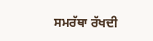ਸਮਰੱਥਾ ਰੱਖਦੀ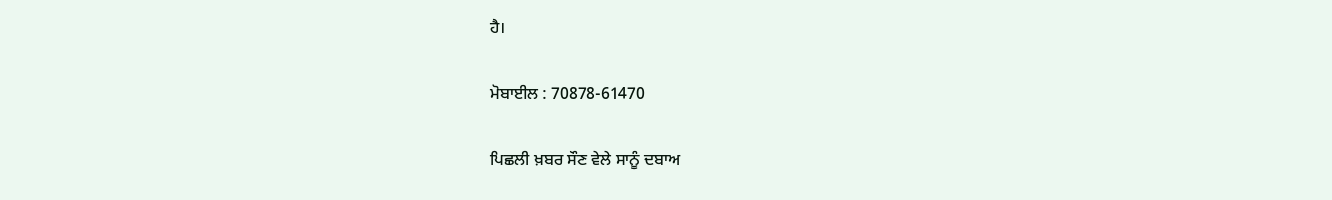ਹੈ।

ਮੋਬਾਈਲ : 70878-61470

ਪਿਛਲੀ ਖ਼ਬਰ ਸੌਣ ਵੇਲੇ ਸਾਨੂੰ ਦਬਾਅ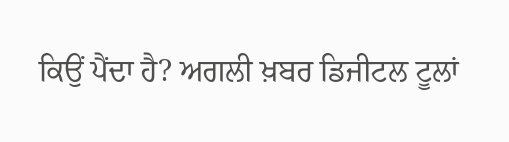ਕਿਉਂ ਪੈਂਦਾ ਹੈ? ਅਗਲੀ ਖ਼ਬਰ ਡਿਜੀਟਲ ਟੂਲਾਂ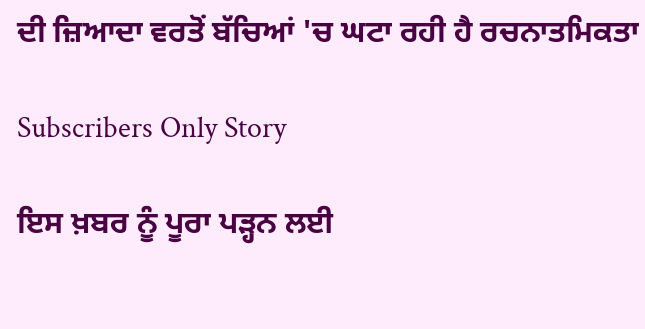ਦੀ ਜ਼ਿਆਦਾ ਵਰਤੋਂ ਬੱਚਿਆਂ 'ਚ ਘਟਾ ਰਹੀ ਹੈ ਰਚਨਾਤਮਿਕਤਾ

Subscribers Only Story

ਇਸ ਖ਼ਬਰ ਨੂੰ ਪੂਰਾ ਪੜ੍ਹਨ ਲਈ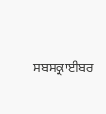ਸਬਸਕ੍ਰਾਈਬਰ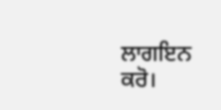ਲਾਗਇਨ ਕਰੋ।